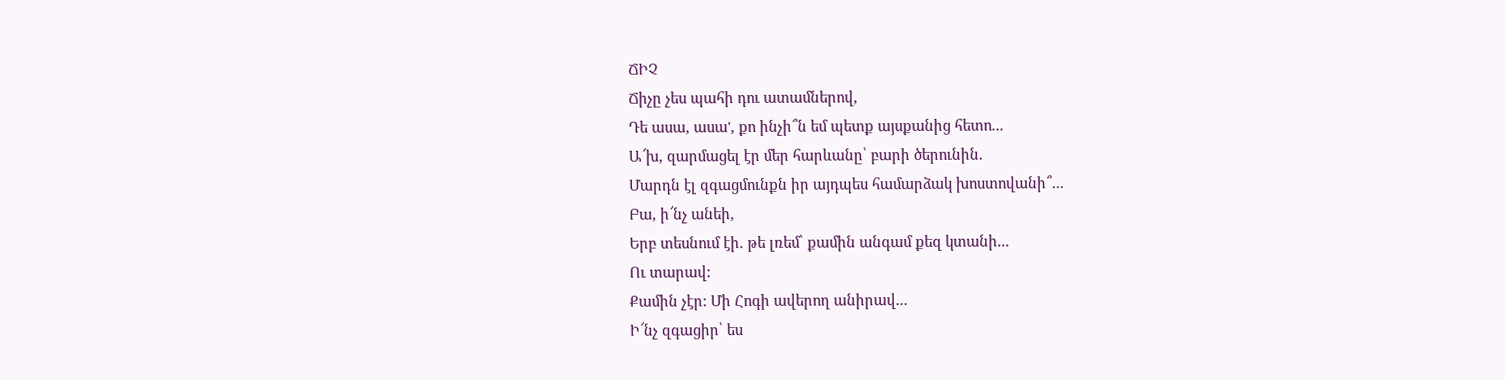ՃԻՉ
Ճիչը չես պահի դու ատամներով,
Դե ասա, ասա', քո ինչի՞ն եմ պետք այսքանից հետո...
Ա՜խ, զարմացել էր մեր հարևանը՝ բարի ծերունին.
Մարդն էլ զգացմունքն իր այդպես համարձակ խոստովանի՞...
Բա, ի՜նչ անեի,
Երբ տեսնում էի. թե լռեմ՝ քամին անգամ քեզ կտանի...
Ու տարավ:
Քամին չէր: Մի Հոգի ավերող անիրավ...
Ի՜նչ զգացիր՝ ես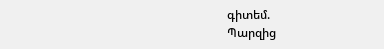գիտեմ.
Պարզից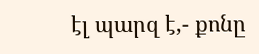էլ պարզ է,- քոնը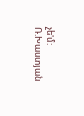չե'մ:
Ռ.Խաստյան